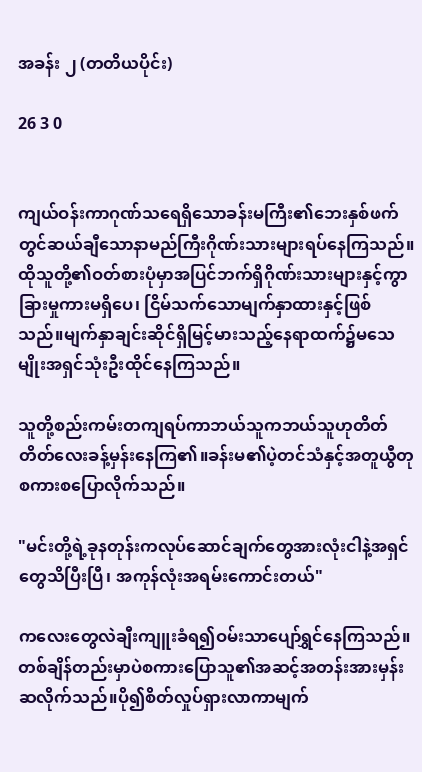အခန်း ၂ (တတိယပိုင်း)

26 3 0


ကျယ်ဝန်းကာဂုဏ်သရေရှိသောခန်းမကြီး၏ဘေးနှစ်ဖက်တွင်ဆယ်ချီသောနာမည်ကြီးဂိုဏ်းသားများရပ်နေကြသည်။ထိုသူတို့၏ဝတ်စားပုံမှာအပြင်ဘက်ရှိဂိုဏ်းသားများနှင့်ကွာခြားမှုကားမရှိပေ၊ ငြိမ်သက်သောမျက်နှာထားနှင့်ဖြစ်သည်။မျက်နှာချင်းဆိုင်ရှိမြင့်မားသည့်နေရာထက်၌မသေမျိုးအရှင်သုံးဦးထိုင်နေကြသည်။

သူတို့စည်းကမ်းတကျရပ်ကာဘယ်သူကဘယ်သူဟုတိတ်တိတ်လေးခန့်မှန်းနေကြ၏။ခန်းမ၏ပဲ့တင်သံနှင့်အတူယွီတုစကားစပြောလိုက်သည်။

"မင်းတို့ရဲ့ခုနတုန်းကလုပ်ဆောင်ချက်တွေအားလုံးငါနဲ့အရှင်တွေသိပြီးပြီ၊ အကုန်လုံးအရမ်းကောင်းတယ်"

ကလေးတွေလဲချီးကျူးခံရ၍ဝမ်းသာပျော်ရွှင်နေကြသည်။တစ်ချိန်တည်းမှာပဲစကားပြောသူ၏အဆင့်အတန်းအားမှန်းဆလိုက်သည်။ပို၍စိတ်လှုပ်ရှားလာကာမျက်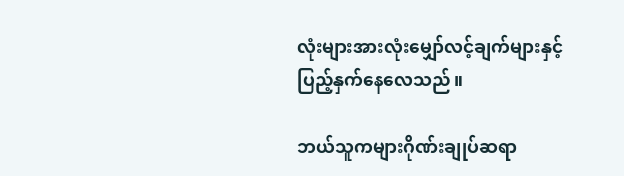လုံးများအားလုံးမျှော်လင့်ချက်များနှင့်ပြည့်နှက်နေလေသည်။

ဘယ်သူကများဂိုဏ်းချုပ်ဆရာ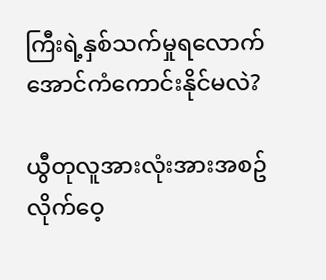ကြီးရဲ့နှစ်သက်မှုရလောက်အောင်ကံကောင်းနိုင်မလဲ?

ယွီတုလူအားလုံးအားအစဥ်လိုက်ဝေ့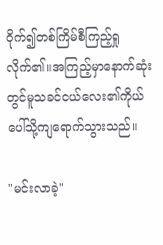ဝိုက်၍တစ်ကြိမ်စီကြည့်ရှုလိုက်၏။အကြည့်မှာနောက်ဆုံးတွင်မူသခင်ငယ်လေး၏ကိုယ်ပေါ်သို့ကျရောက်သွားသည်။

"မင်းလာခဲ့"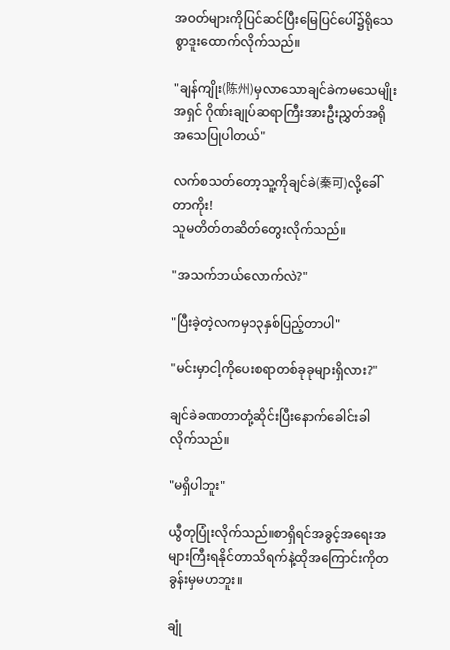အဝတ်များကိုပြင်ဆင်ပြီးမြေပြင်ပေါ်၌ရိုသေစွာဒူးထောက်လိုက်သည်။

"ချန်ကျိုး(陈州)မှလာသောချင်ခဲကမသေမျိုးအရှင် ဂိုဏ်းချုပ်ဆရာကြီးအားဦးညွှတ်အရိုအသေပြုပါတယ်"

လက်စသတ်တော့သူ့ကိုချင်ခဲ(秦可)လို့ခေါ်တာကိုး!
သူမတိတ်တဆိတ်တွေးလိုက်သည်။

"အသက်ဘယ်လောက်လဲ?"

"ပြီးခဲ့တဲ့လကမှ၁၃နှစ်ပြည့်တာပါ"

"မင်းမှာငါ့ကိုပေးစရာတစ်ခုခုများရှိလား?"

ချင်ခဲခဏတာတုံ့ဆိုင်းပြီးနောက်ခေါင်းခါလိုက်သည်။

"မရှိပါဘူး"

ယွီတုပြုံးလိုက်သည်။စာရှိရင်အခွင့်အရေးအများကြီးရနိုင်တာသိရက်နဲ့ထိုအကြောင်းကိုတခွန်းမှမဟဘူး။

ချုံ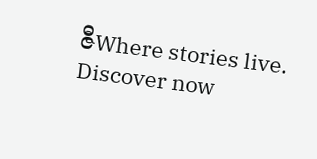ဇီWhere stories live. Discover now